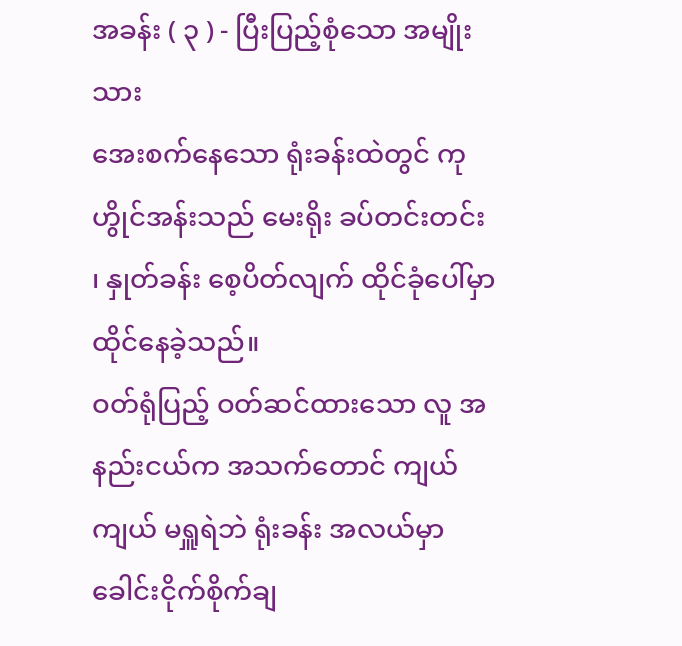အခန်း ( ၃ ) - ပြီးပြည့်စုံသော အမျိုးသား
အေးစက်နေသော ရုံးခန်းထဲတွင် ကုဟွိုင်အန်းသည် မေးရိုး ခပ်တင်းတင်း ၊ နှုတ်ခန်း စေ့ပိတ်လျက် ထိုင်ခုံပေါ်မှာ ထိုင်နေခဲ့သည်။
ဝတ်ရုံပြည့် ဝတ်ဆင်ထားသော လူ အနည်းငယ်က အသက်တောင် ကျယ်ကျယ် မရှူရဲဘဲ ရုံးခန်း အလယ်မှာ ခေါင်းငိုက်စိုက်ချ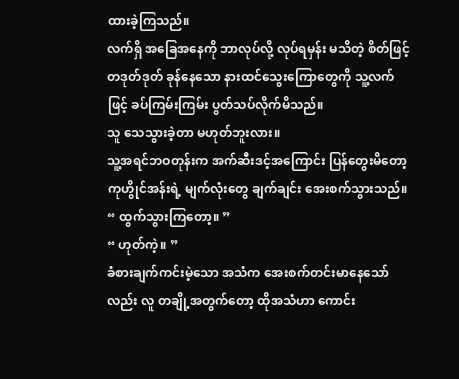ထားခဲ့ကြသည်။
လက်ရှိ အခြေအနေကို ဘာလုပ်လို့ လုပ်ရမှန်း မသိတဲ့ စိတ်ဖြင့် တဒုတ်ဒုတ် ခုန်နေသော နားထင်သွေးကြောတွေကို သူ့လက်ဖြင့် ခပ်ကြမ်းကြမ်း ပွတ်သပ်လိုက်မိသည်။
သူ သေသွားခဲ့တာ မဟုတ်ဘူးလား။
သူ့အရင်ဘဝတုန်းက အက်ဆီးဒင့်အကြောင်း ပြန်တွေးမိတော့ ကုဟွိုင်အန်းရဲ့ မျက်လုံးတွေ ချက်ချင်း အေးစက်သွားသည်။
“ ထွက်သွားကြတော့။ ”
“ ဟုတ်ကဲ့။ ”
ခံစားချက်ကင်းမဲ့သော အသံက အေးစက်တင်းမာနေသော်လည်း လူ တချို့အတွက်တော့ ထိုအသံဟာ ကောင်း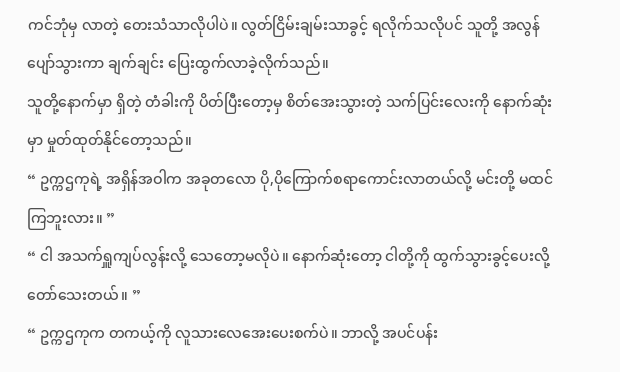ကင်ဘုံမှ လာတဲ့ တေးသံသာလိုပါပဲ။ လွတ်ငြိမ်းချမ်းသာခွင့် ရလိုက်သလိုပင် သူတို့ အလွန် ပျော်သွားကာ ချက်ချင်း ပြေးထွက်လာခဲ့လိုက်သည်။
သူတို့နောက်မှာ ရှိတဲ့ တံခါးကို ပိတ်ပြီးတော့မှ စိတ်အေးသွားတဲ့ သက်ပြင်းလေးကို နောက်ဆုံးမှာ မှုတ်ထုတ်နိုင်တော့သည်။
“ ဥက္ကဌကုရဲ့ အရှိန်အဝါက အခုတလော ပို,ပိုကြောက်စရာကောင်းလာတယ်လို့ မင်းတို့ မထင်ကြဘူးလား။ ”
“ ငါ အသက်ရှူကျပ်လွန်းလို့ သေတော့မလိုပဲ။ နောက်ဆုံးတော့ ငါတို့ကို ထွက်သွားခွင့်ပေးလို့ တော်သေးတယ်။ ”
“ ဥက္ကဌကုက တကယ့်ကို လူသားလေအေးပေးစက်ပဲ။ ဘာလို့ အပင်ပန်း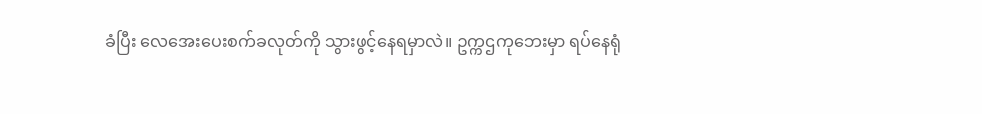ခံပြီး လေအေးပေးစက်ခလုတ်ကို သွားဖွင့်နေရမှာလဲ။ ဥက္ကဌကုဘေးမှာ ရပ်နေရုံ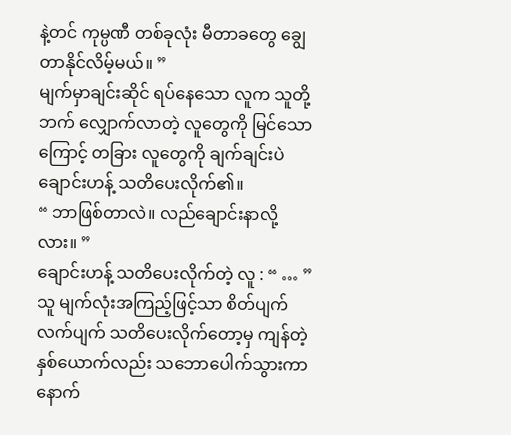နဲ့တင် ကုမ္ပဏီ တစ်ခုလုံး မီတာခတွေ ချွေတာနိုင်လိမ့်မယ်။ ”
မျက်မှာချင်းဆိုင် ရပ်နေသော လူက သူတို့ဘက် လျှောက်လာတဲ့ လူတွေကို မြင်သောကြောင့် တခြား လူတွေကို ချက်ချင်းပဲ ချောင်းဟန့် သတိပေးလိုက်၏။
“ ဘာဖြစ်တာလဲ။ လည်ချောင်းနာလို့လား။ ”
ချောင်းဟန့် သတိပေးလိုက်တဲ့ လူ : “ … ”
သူ မျက်လုံးအကြည့်ဖြင့်သာ စိတ်ပျက်လက်ပျက် သတိပေးလိုက်တော့မှ ကျန်တဲ့ နှစ်ယောက်လည်း သဘောပေါက်သွားကာ နောက်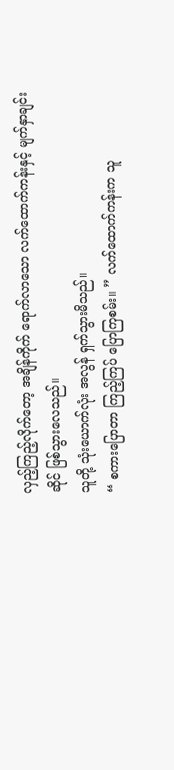လှည့်ကြည့်လိုက်တော့ အချိန်ကိုက် ရောက်လာသော လက်ထောက်ကန်းနှင့် မျက်နှာချင်းဆိုင် ဖြစ်သွားလေသည်။
သူတို့ သုံးယောက်လုံး အလွန် ရှက်သွားမိသည်။
“ စကားပြောတာ ကြည့်ကြပ် ပြောကြစမ်း။ ” လက်ထောက်ကန်းက သူ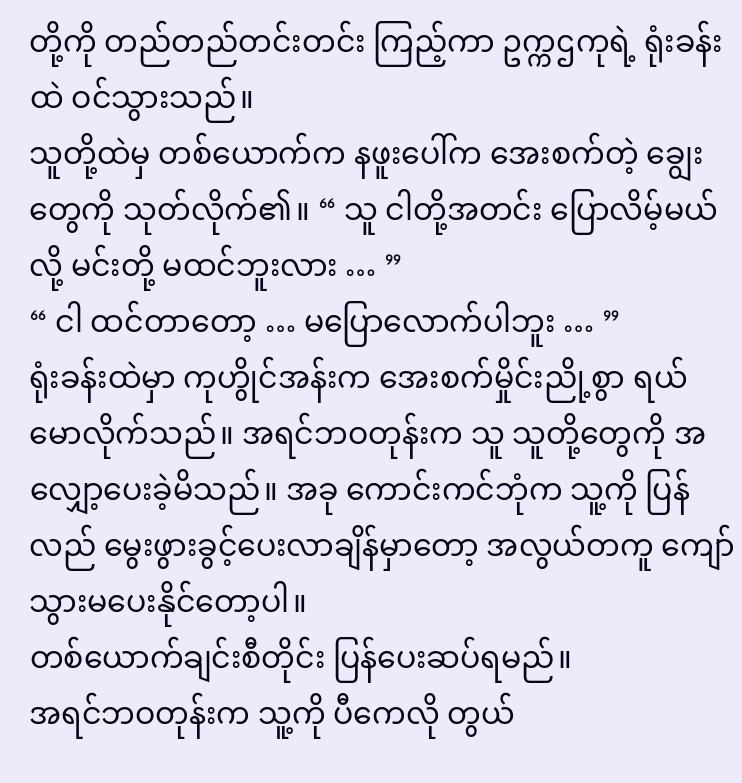တို့ကို တည်တည်တင်းတင်း ကြည့်ကာ ဥက္ကဌကုရဲ့ ရုံးခန်းထဲ ဝင်သွားသည်။
သူတို့ထဲမှ တစ်ယောက်က နဖူးပေါ်က အေးစက်တဲ့ ချွေးတွေကို သုတ်လိုက်၏။ “ သူ ငါတို့အတင်း ပြောလိမ့်မယ်လို့ မင်းတို့ မထင်ဘူးလား … ”
“ ငါ ထင်တာတော့ … မပြောလောက်ပါဘူး … ”
ရုံးခန်းထဲမှာ ကုဟွိုင်အန်းက အေးစက်မှိုင်းညို့စွာ ရယ်မောလိုက်သည်။ အရင်ဘဝတုန်းက သူ သူတို့တွေကို အလျှော့ပေးခဲ့မိသည်။ အခု ကောင်းကင်ဘုံက သူ့ကို ပြန်လည် မွေးဖွားခွင့်ပေးလာချိန်မှာတော့ အလွယ်တကူ ကျော်သွားမပေးနိုင်တော့ပါ။
တစ်ယောက်ချင်းစီတိုင်း ပြန်ပေးဆပ်ရမည်။
အရင်ဘဝတုန်းက သူ့ကို ပီကေလို တွယ်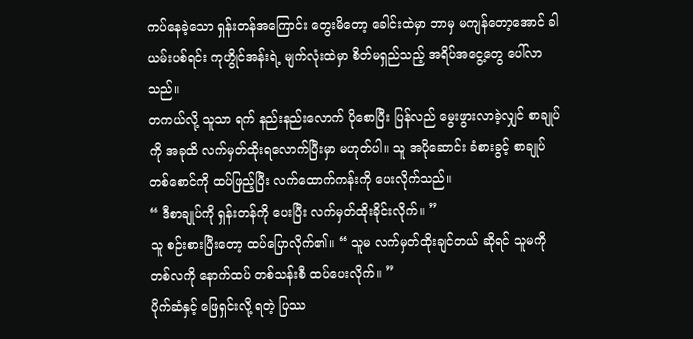ကပ်နေခဲ့သော ရှန်းတန်အကြောင်း တွေးမိတော့ ခေါင်းထဲမှာ ဘာမှ မကျန်တော့အောင် ခါယမ်းပစ်ရင်း ကုဟွိုင်အန်းရဲ့ မျက်လုံးထဲမှာ စိတ်မရှည်သည့် အရိပ်အငွေ့တွေ ပေါ်လာသည်။
တကယ်လို့ သူသာ ရက် နည်းနည်းလောက် ပိုစောပြီး ပြန်လည် မွေးဖွားလာခဲ့လျှင် စာချုပ်ကို အခုထိ လက်မှတ်ထိုးရလောက်ပြီးမှာ မဟုတ်ပါ။ သူ အပိုဆောင်း ခံစားခွင့် စာချုပ် တစ်စောင်ကို ထပ်ဖြည့်ပြီး လက်ထောက်ကန်းကို ပေးလိုက်သည်။
“ ဒီစာချုပ်ကို ရှန်းတန်ကို ပေးပြီး လက်မှတ်ထိုးခိုင်းလိုက်။ ”
သူ စဉ်းစားပြီးတော့ ထပ်ပြောလိုက်၏။ “ သူမ လက်မှတ်ထိုးချင်တယ် ဆိုရင် သူမကို တစ်လကို နောက်ထပ် တစ်သန်းစီ ထပ်ပေးလိုက်။ ”
ပိုက်ဆံနှင့် ဖြေရှင်းလို့ ရတဲ့ ပြဿ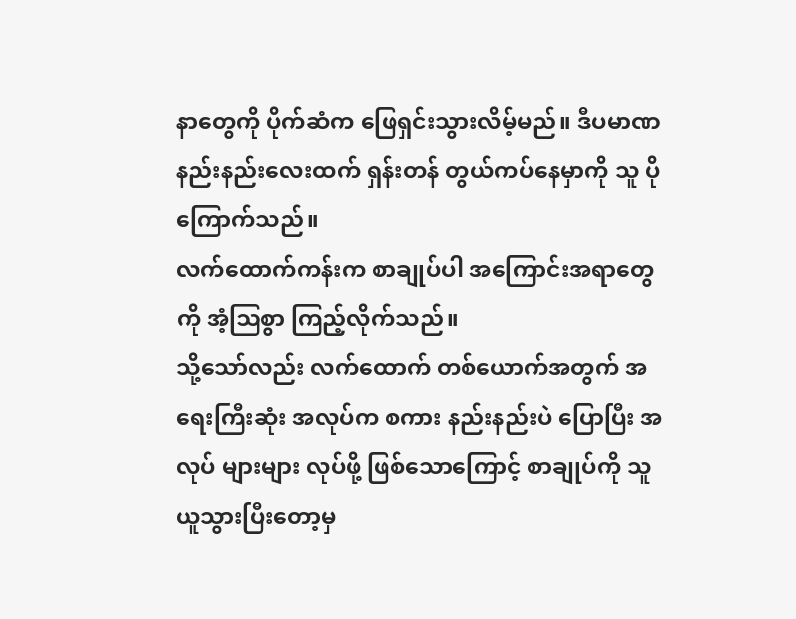နာတွေကို ပိုက်ဆံက ဖြေရှင်းသွားလိမ့်မည်။ ဒီပမာဏ နည်းနည်းလေးထက် ရှန်းတန် တွယ်ကပ်နေမှာကို သူ ပိုကြောက်သည်။
လက်ထောက်ကန်းက စာချုပ်ပါ အကြောင်းအရာတွေကို အံ့ဩစွာ ကြည့်လိုက်သည်။
သို့သော်လည်း လက်ထောက် တစ်ယောက်အတွက် အရေးကြီးဆုံး အလုပ်က စကား နည်းနည်းပဲ ပြောပြီး အလုပ် များများ လုပ်ဖို့ ဖြစ်သောကြောင့် စာချုပ်ကို သူ ယူသွားပြီးတော့မှ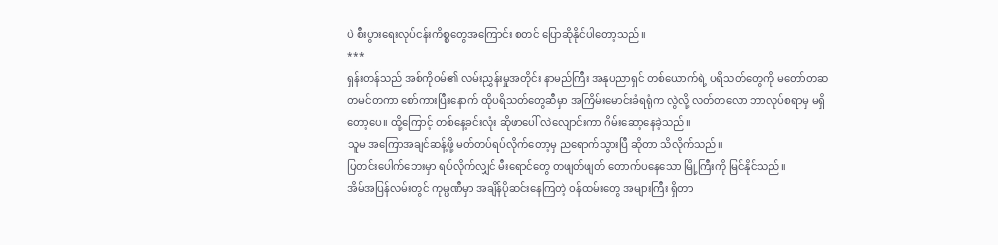ပဲ စီးပွားရေးလုပ်ငန်းကိစ္စတွေအကြောင်း စတင် ပြောဆိုနိုင်ပါတော့သည်။
***
ရှန်းတန်သည် အစ်ကိုဝမ်၏ လမ်းညွှန်းမှုအတိုင်း နာမည်ကြီး အနုပညာရှင် တစ်ယောက်ရဲ့ ပရိသတ်တွေကို မတော်တဆ တမင်တကာ စော်ကားပြီးနောက် ထိုပရိသတ်တွေဆီမှာ အကြိမ်းမောင်းခံရရုံက လွဲလို့ လတ်တလော ဘာလုပ်စရာမှ မရှိတော့ပေ။ ထို့ကြောင့် တစ်နေ့ခင်းလုံး ဆိုဖာပေါ် လဲလျောင်းကာ ဂိမ်းဆော့နေခဲ့သည်။
သူမ အကြောအချင်ဆန့်ဖို့ မတ်တပ်ရပ်လိုက်တော့မှ ညရောက်သွားပြီ ဆိုတာ သိလိုက်သည်။
ပြတင်းပေါက်ဘေးမှာ ရပ်လိုက်လျှင် မီးရောင်တွေ တဖျတ်ဖျတ် တောက်ပနေသော မြို့ကြီးကို မြင်နိုင်သည်။
အိမ်အပြန်လမ်းတွင် ကုမ္ပဏီမှာ အချိန်ပိုဆင်းနေကြတဲ့ ဝန်ထမ်းတွေ အများကြီး ရှိတာ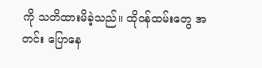ကို သတိထားမိခဲ့သည်။ ထိုဝန်ထမ်းတွေ အတင်း ပြောနေ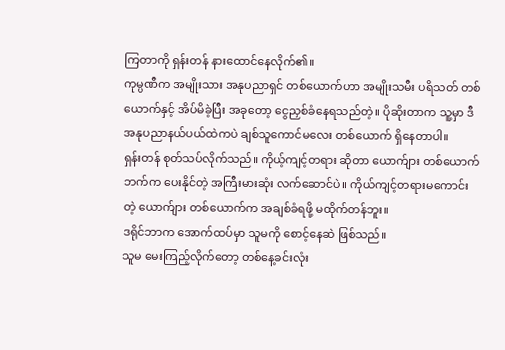ကြတာကို ရှန်းတန် နားထောင်နေလိုက်၏။
ကုမ္ပဏီက အမျိုးသား အနုပညာရှင် တစ်ယောက်ဟာ အမျိုးသမီး ပရိသတ် တစ်ယောက်နှင့် အိပ်မိခဲ့ပြီး အခုတော့ ငွေညှစ်ခံနေရသည်တဲ့။ ပိုဆိုးတာက သူ့မှာ ဒီအနုပညာနယ်ပယ်ထဲကပဲ ချစ်သူကောင်မလေး တစ်ယောက် ရှိနေတာပါ။
ရှန်းတန် စုတ်သပ်လိုက်သည်။ ကိုယ့်ကျင့်တရား ဆိုတာ ယောက်ျား တစ်ယောက်ဘက်က ပေးနိုင်တဲ့ အကြီးမားဆုံး လက်ဆောင်ပဲ။ ကိုယ်ကျင့်တရားမကောင်းတဲ့ ယောက်ျား တစ်ယောက်က အချစ်ခံရဖို့ မထိုက်တန်ဘူး။
ဒရိုင်ဘာက အောက်ထပ်မှာ သူမကို စောင့်နေဆဲ ဖြစ်သည်။
သူမ မေးကြည့်လိုက်တော့ တစ်နေ့ခင်းလုံး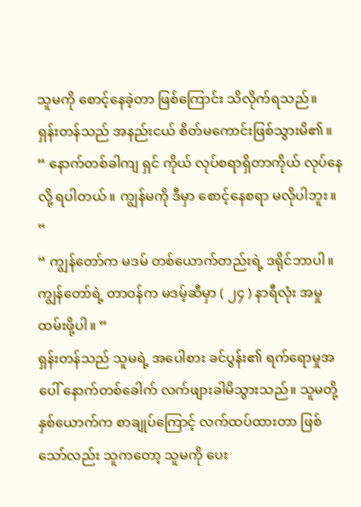သူမကို စောင့်နေခဲ့တာ ဖြစ်ကြောင်း သိလိုက်ရသည်။
ရှန်းတန်သည် အနည်းငယ် စိတ်မကောင်းဖြစ်သွားမိ၏။ “ နောက်တစ်ခါကျ ရှင် ကိုယ် လုပ်စရာရှိတာကိုယ် လုပ်နေလို့ ရပါတယ်။ ကျွန်မကို ဒီမှာ စောင့်နေစရာ မလိုပါဘူး။ ”
“ ကျွန်တော်က မဒမ် တစ်ယောက်တည်းရဲ့ ဒရိုင်ဘာပါ။ ကျွန်တော်ရဲ့ တာဝန်က မဒမ့်ဆီမှာ ( ၂၄ ) နာရီလုံး အမှုထမ်းဖို့ပါ။ ”
ရှန်းတန်သည် သူမရဲ့ အပေါစား ခင်ပွန်း၏ ရက်ရောမှုအပေါ် နောက်တစ်ခေါက် လက်ဖျားခါမိသွားသည်။ သူမတို့ နှစ်ယောက်က စာချုပ်ကြောင့် လက်ထပ်ထားတာ ဖြစ်သော်လည်း သူကတော့ သူမကို ပေး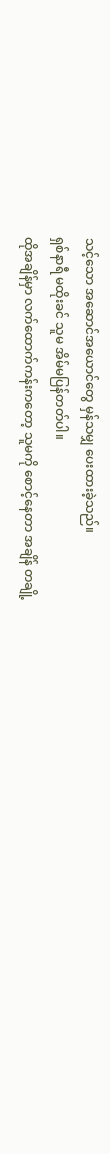သင့်သော အဆောင်အယောင်တွေ မှန်သမျှ ပေးထားခဲ့သည်။
ရှစ်နာရီ မထိုးခင် သူမ အိမ်မပြန်တတ်ပါ။
ထိုအချိန်မှာ လက်ထောက်ကန်းကတော့ သူမကို စောင့်နေတာ အချိန် တချို့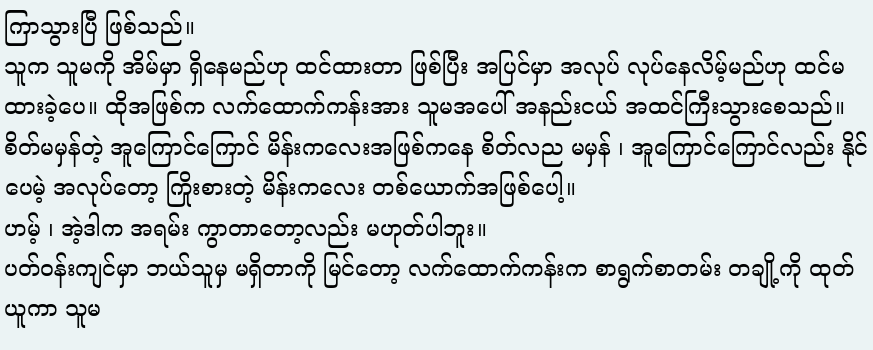ကြာသွားပြီ ဖြစ်သည်။
သူက သူမကို အိမ်မှာ ရှိနေမည်ဟု ထင်ထားတာ ဖြစ်ပြီး အပြင်မှာ အလုပ် လုပ်နေလိမ့်မည်ဟု ထင်မထားခဲ့ပေ။ ထိုအဖြစ်က လက်ထောက်ကန်းအား သူမအပေါ် အနည်းငယ် အထင်ကြီးသွားစေသည်။
စိတ်မမှန်တဲ့ အူကြောင်ကြောင် မိန်းကလေးအဖြစ်ကနေ စိတ်လည မမှန် ၊ အူကြောင်ကြောင်လည်း နိုင်ပေမဲ့ အလုပ်တော့ ကြိုးစားတဲ့ မိန်းကလေး တစ်ယောက်အဖြစ်ပေါ့။
ဟမ့် ၊ အဲ့ဒါက အရမ်း ကွာတာတော့လည်း မဟုတ်ပါဘူး။
ပတ်ဝန်းကျင်မှာ ဘယ်သူမှ မရှိတာကို မြင်တော့ လက်ထောက်ကန်းက စာရွက်စာတမ်း တချို့ကို ထုတ်ယူကာ သူမ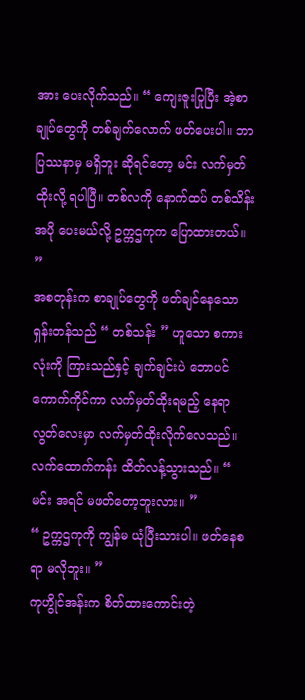အား ပေးလိုက်သည်။ “ ကျေးဇူးပြုပြီး အဲ့စာချုပ်တွေကို တစ်ချက်လောက် ဖတ်ပေးပါ။ ဘာပြဿနာမှ မရှိဘူး ဆိုရင်တော့ မင်း လက်မှတ်ထိုးလို့ ရပါပြီ။ တစ်လကို နောက်ထပ် တစ်သိန်း အပို ပေးမယ်လို့ ဥက္ကဌကုက ပြောထားတယ်။ ”
အစတုန်းက စာချုပ်တွေကို ဖတ်ချင်နေသော ရှန်းတန်သည် “ တစ်သန်း ” ဟူသော စကားလုံးကို ကြားသည်နှင့် ချက်ချင်းပဲ ဘောပင် ကောက်ကိုင်ကာ လက်မှတ်ထိုးရမည့် နေရာလွတ်လေးမှာ လက်မှတ်ထိုးလိုက်လေသည်။
လက်ထောက်ကန်း ထိတ်လန့်သွားသည်။ “ မင်း အရင် မဖတ်တော့ဘူးလား။ ”
“ ဥက္ကဌကုကို ကျွန်မ ယုံပြီးသားပါ။ ဖတ်နေစရာ မလိုဘူး။ ”
ကုဟွိုင်အန်းက စိတ်ထားကောင်းတဲ့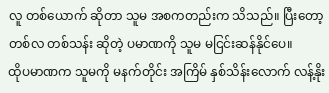လူ တစ်ယောက် ဆိုတာ သူမ အစကတည်းက သိသည်။ ပြီးတော့ တစ်လ တစ်သန်း ဆိုတဲ့ ပမာဏကို သူမ မငြင်းဆန်နိုင်ပေ။
ထိုပမာဏက သူမကို မနက်တိုင်း အကြိမ် နှစ်သိန်းလောက် လန့်နိုး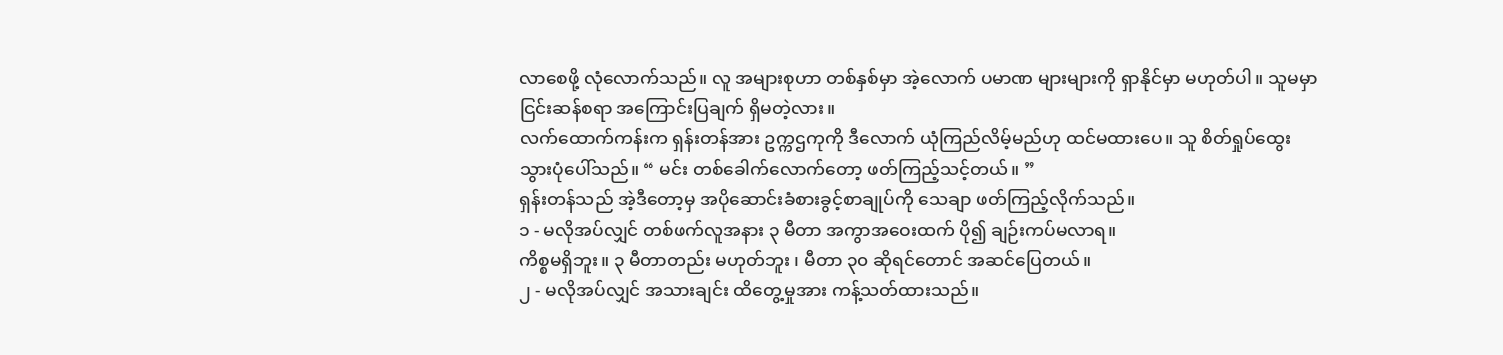လာစေဖို့ လုံလောက်သည်။ လူ အများစုဟာ တစ်နှစ်မှာ အဲ့လောက် ပမာဏ များများကို ရှာနိုင်မှာ မဟုတ်ပါ။ သူမမှာ ငြင်းဆန်စရာ အကြောင်းပြချက် ရှိမတဲ့လား။
လက်ထောက်ကန်းက ရှန်းတန်အား ဥက္ကဌကုကို ဒီလောက် ယုံကြည်လိမ့်မည်ဟု ထင်မထားပေ။ သူ စိတ်ရှုပ်ထွေးသွားပုံပေါ်သည်။ “ မင်း တစ်ခေါက်လောက်တော့ ဖတ်ကြည့်သင့်တယ်။ ”
ရှန်းတန်သည် အဲ့ဒီတော့မှ အပိုဆောင်းခံစားခွင့်စာချုပ်ကို သေချာ ဖတ်ကြည့်လိုက်သည်။
၁ - မလိုအပ်လျှင် တစ်ဖက်လူအနား ၃ မီတာ အကွာအဝေးထက် ပို၍ ချဉ်းကပ်မလာရ။
ကိစ္စမရှိဘူး။ ၃ မီတာတည်း မဟုတ်ဘူး ၊ မီတာ ၃၀ ဆိုရင်တောင် အဆင်ပြေတယ်။
၂ - မလိုအပ်လျှင် အသားချင်း ထိတွေ့မှုအား ကန့်သတ်ထားသည်။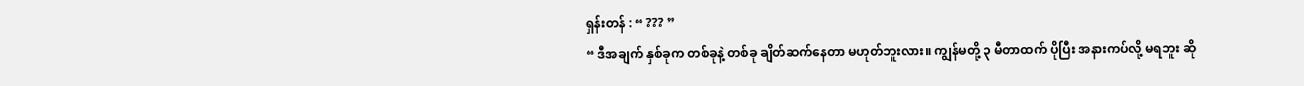ရှန်းတန် : “ ??? ”
“ ဒီအချက် နှစ်ခုက တစ်ခုနဲ့ တစ်ခု ချိတ်ဆက်နေတာ မဟုတ်ဘူးလား။ ကျွန်မတို့ ၃ မီတာထက် ပိုပြီး အနားကပ်လို့ မရဘူး ဆို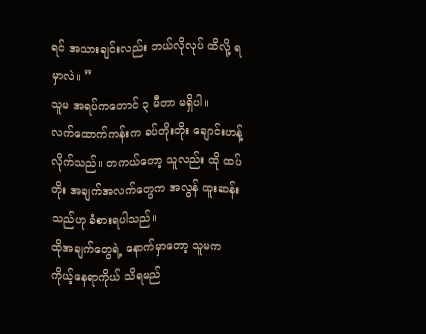ရင် အသားချင်းလည်း ဘယ်လိုလုပ် ထိလို့ ရမှာလဲ။ ”
သူမ အရပ်ကတောင် ၃ မီတာ မရှိပါ။
လက်ထောက်ကန်းက ခပ်တိုးတိုး ချောင်းဟန့်လိုက်သည်။ တကယ်တော့ သူလည်း ထို ထပ်တိုး အချက်အလက်တွေက အလွန် ထူးဆန်းသည်ဟု ခံစားရပါသည်။
ထိုအချက်တွေရဲ့ နောက်မှာတော့ သူမက ကိုယ့်နေရာကိုယ် သိရမည်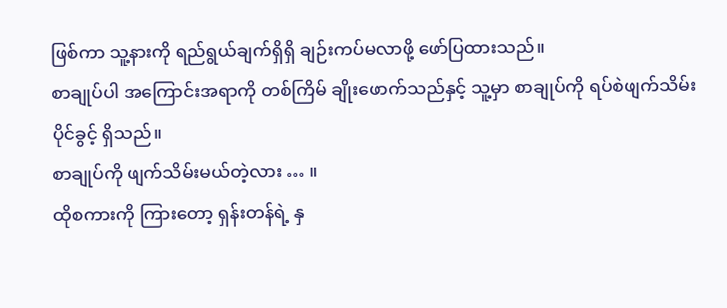ဖြစ်ကာ သူ့နားကို ရည်ရွယ်ချက်ရှိရှိ ချဉ်းကပ်မလာဖို့ ဖော်ပြထားသည်။
စာချုပ်ပါ အကြောင်းအရာကို တစ်ကြိမ် ချိုးဖောက်သည်နှင့် သူ့မှာ စာချုပ်ကို ရပ်စဲဖျက်သိမ်းပိုင်ခွင့် ရှိသည်။
စာချုပ်ကို ဖျက်သိမ်းမယ်တဲ့လား … ။
ထိုစကားကို ကြားတော့ ရှန်းတန်ရဲ့ နှ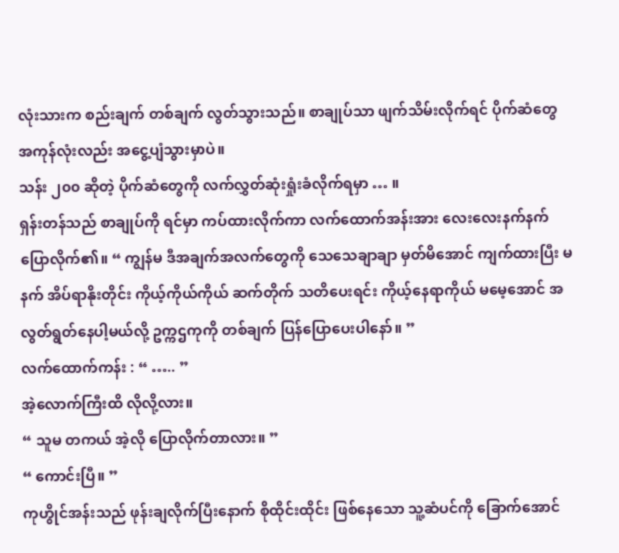လုံးသားက စည်းချက် တစ်ချက် လွတ်သွားသည်။ စာချုပ်သာ ဖျက်သိမ်းလိုက်ရင် ပိုက်ဆံတွေ အကုန်လုံးလည်း အငွေ့ပျံသွားမှာပဲ။
သန်း ၂၀၀ ဆိုတဲ့ ပိုက်ဆံတွေကို လက်လွှတ်ဆုံးရှုံးခံလိုက်ရမှာ … ။
ရှန်းတန်သည် စာချုပ်ကို ရင်မှာ ကပ်ထားလိုက်ကာ လက်ထောက်အန်းအား လေးလေးနက်နက် ပြောလိုက်၏။ “ ကျွန်မ ဒီအချက်အလက်တွေကို သေသေချာချာ မှတ်မိအောင် ကျက်ထားပြီး မနက် အိပ်ရာနိုးတိုင်း ကိုယ့်ကိုယ်ကိုယ် ဆက်တိုက် သတိပေးရင်း ကိုယ့်နေရာကိုယ် မမေ့အောင် အလွတ်ရွတ်နေပါ့မယ်လို့ ဥက္ကဌကုကို တစ်ချက် ပြန်ပြောပေးပါနော်။ ”
လက်ထောက်ကန်း : “ ….. ”
အဲ့လောက်ကြီးထိ လိုလို့လား။
“ သူမ တကယ် အဲ့လို ပြောလိုက်တာလား။ ”
“ ကောင်းပြီ။ ”
ကုဟွိုင်အန်းသည် ဖုန်းချလိုက်ပြီးနောက် စိုထိုင်းထိုင်း ဖြစ်နေသော သူ့ဆံပင်ကို ခြောက်အောင်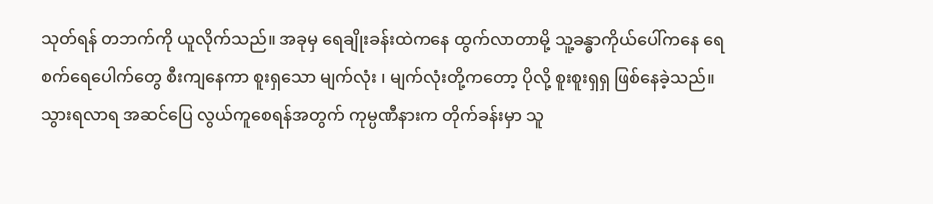သုတ်ရန် တဘက်ကို ယူလိုက်သည်။ အခုမှ ရေချိုးခန်းထဲကနေ ထွက်လာတာမို့ သူ့ခန္ဓာကိုယ်ပေါ်ကနေ ရေစက်ရေပေါက်တွေ စီးကျနေကာ စူးရှသော မျက်လုံး ၊ မျက်လုံးတို့ကတော့ ပိုလို့ စူးစူးရှရှ ဖြစ်နေခဲ့သည်။
သွားရလာရ အဆင်ပြေ လွယ်ကူစေရန်အတွက် ကုမ္ပဏီနားက တိုက်ခန်းမှာ သူ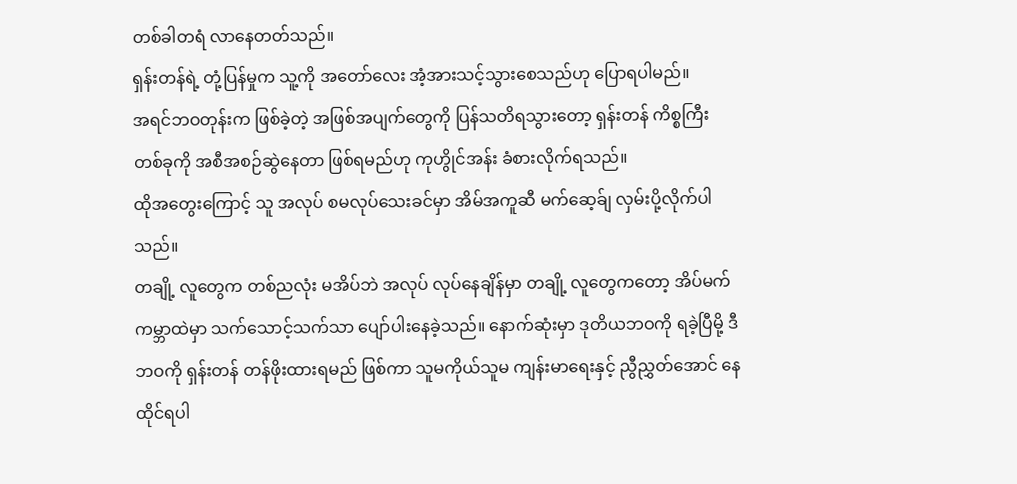တစ်ခါတရံ လာနေတတ်သည်။
ရှန်းတန်ရဲ့ တုံ့ပြန်မှုက သူ့ကို အတော်လေး အံ့အားသင့်သွားစေသည်ဟု ပြောရပါမည်။
အရင်ဘဝတုန်းက ဖြစ်ခဲ့တဲ့ အဖြစ်အပျက်တွေကို ပြန်သတိရသွားတော့ ရှန်းတန် ကိစ္စကြီး တစ်ခုကို အစီအစဉ်ဆွဲနေတာ ဖြစ်ရမည်ဟု ကုဟွိုင်အန်း ခံစားလိုက်ရသည်။
ထိုအတွေးကြောင့် သူ အလုပ် စမလုပ်သေးခင်မှာ အိမ်အကူဆီ မက်ဆေ့ခ်ျ လှမ်းပို့လိုက်ပါသည်။
တချို့ လူတွေက တစ်ညလုံး မအိပ်ဘဲ အလုပ် လုပ်နေချိန်မှာ တချို့ လူတွေကတော့ အိပ်မက်ကမ္ဘာထဲမှာ သက်သောင့်သက်သာ ပျော်ပါးနေခဲ့သည်။ နောက်ဆုံးမှာ ဒုတိယဘဝကို ရခဲ့ပြီမို့ ဒီဘဝကို ရှန်းတန် တန်ဖိုးထားရမည် ဖြစ်ကာ သူမကိုယ်သူမ ကျန်းမာရေးနှင့် ညွီညွှတ်အောင် နေထိုင်ရပါ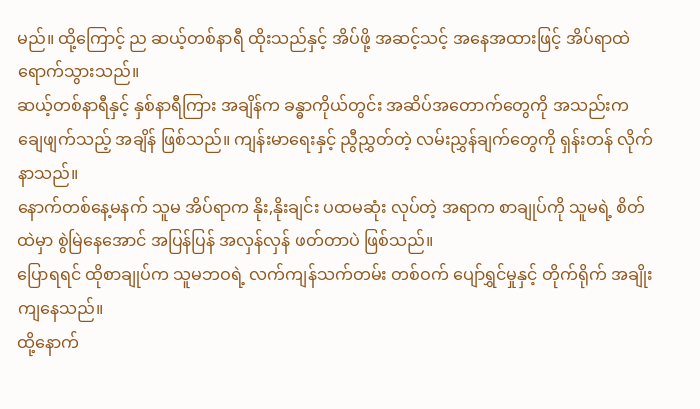မည်။ ထို့ကြောင့် ည ဆယ့်တစ်နာရီ ထိုးသည်နှင့် အိပ်ဖို့ အဆင့်သင့် အနေအထားဖြင့် အိပ်ရာထဲ ရောက်သွားသည်။
ဆယ့်တစ်နာရီနှင့် နှစ်နာရီကြား အချိန်က ခန္ဓာကိုယ်တွင်း အဆိပ်အတောက်တွေကို အသည်းက ချေဖျက်သည့် အချိန် ဖြစ်သည်။ ကျန်းမာရေးနှင့် ညွီညွှတ်တဲ့ လမ်းညွှန်ချက်တွေကို ရှန်းတန် လိုက်နာသည်။
နောက်တစ်နေ့မနက် သူမ အိပ်ရာက နိုး,နိုးချင်း ပထမဆုံး လုပ်တဲ့ အရာက စာချုပ်ကို သူမရဲ့ စိတ်ထဲမှာ စွဲမြဲနေအောင် အပြန်ပြန် အလှန်လှန် ဖတ်တာပဲ ဖြစ်သည်။
ပြောရရင် ထိုစာချုပ်က သူမဘဝရဲ့ လက်ကျန်သက်တမ်း တစ်ဝက် ပျော်ရွှင်မှုနှင့် တိုက်ရိုက် အချိုးကျနေသည်။
ထို့နောက်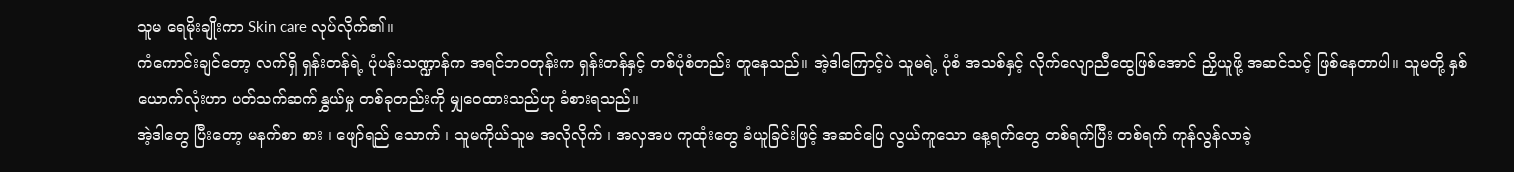သူမ ရေမိုးချိုးကာ Skin care လုပ်လိုက်၏။
ကံကောင်းချင်တော့ လက်ရှိ ရှန်းတန်ရဲ့ ပုံပန်းသဏ္ဍာန်က အရင်ဘဝတုန်းက ရှန်းတန်နှင့် တစ်ပုံစံတည်း တူနေသည်။ အဲ့ဒါကြောင့်ပဲ သူမရဲ့ ပုံစံ အသစ်နှင့် လိုက်လျောညီထွေဖြစ်အောင် ညှိယူဖို့ အဆင်သင့် ဖြစ်နေတာပါ။ သူမတို့ နှစ်ယောက်လုံးဟာ ပတ်သက်ဆက်နွှယ်မှု တစ်ခုတည်းကို မျှဝေထားသည်ဟု ခံစားရသည်။
အဲ့ဒါတွေ ပြီးတော့ မနက်စာ စား ၊ ဖျော်ရည် သောက် ၊ သူမကိုယ်သူမ အလိုလိုက် ၊ အလှအပ ကုထုံးတွေ ခံယူခြင်းဖြင့် အဆင်ပြေ လွယ်ကူသော နေ့ရက်တွေ တစ်ရက်ပြီး တစ်ရက် ကုန်လွန်လာခဲ့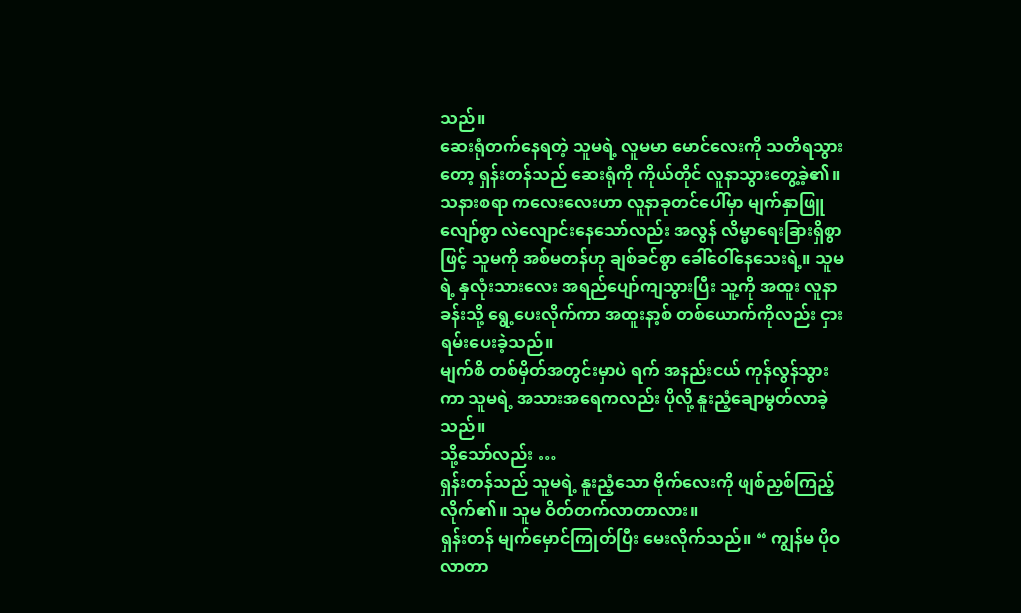သည်။
ဆေးရုံတက်နေရတဲ့ သူမရဲ့ လူမမာ မောင်လေးကို သတိရသွားတော့ ရှန်းတန်သည် ဆေးရုံကို ကိုယ်တိုင် လူနာသွားတွေ့ခဲ့၏။ သနားစရာ ကလေးလေးဟာ လူနာခုတင်ပေါ်မှာ မျက်နှာဖြူလျော်စွာ လဲလျောင်းနေသော်လည်း အလွန် လိမ္မာရေးခြားရှိစွာဖြင့် သူမကို အစ်မတန်ဟု ချစ်ခင်စွာ ခေါ်ဝေါ်နေသေးရဲ့။ သူမရဲ့ နှလုံးသားလေး အရည်ပျော်ကျသွားပြီး သူ့ကို အထူး လူနာခန်းသို့ ရွေ့ပေးလိုက်ကာ အထူးနာ့စ် တစ်ယောက်ကိုလည်း ငှားရမ်းပေးခဲ့သည်။
မျက်စိ တစ်မှိတ်အတွင်းမှာပဲ ရက် အနည်းငယ် ကုန်လွန်သွားကာ သူမရဲ့ အသားအရေကလည်း ပိုလို့ နူးညံ့ချောမွတ်လာခဲ့သည်။
သို့သော်လည်း …
ရှန်းတန်သည် သူမရဲ့ နူးညံ့သော ဗိုက်လေးကို ဖျစ်ညှစ်ကြည့်လိုက်၏။ သူမ ဝိတ်တက်လာတာလား။
ရှန်းတန် မျက်မှောင်ကြုတ်ပြီး မေးလိုက်သည်။ “ ကျွန်မ ပိုဝလာတာ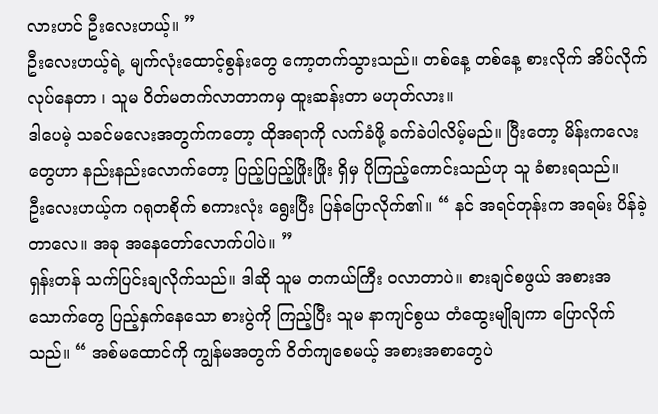လားဟင် ဦးလေးဟယ့်။ ”
ဦးလေးဟယ့်ရဲ့ မျက်လုံးထောင့်စွန်းတွေ ကော့တက်သွားသည်။ တစ်နေ့ တစ်နေ့ စားလိုက် အိပ်လိုက် လုပ်နေတာ ၊ သူမ ဝိတ်မတက်လာတာကမှ ထူးဆန်းတာ မဟုတ်လား။
ဒါပေမဲ့ သခင်မလေးအတွက်ကတော့ ထိုအရာကို လက်ခံဖို့ ခက်ခဲပါလိမ့်မည်။ ပြီးတော့ မိန်းကလေးတွေဟာ နည်းနည်းလောက်တော့ ပြည့်ပြည့်ဖြိုးဖြိုး ရှိမှ ပိုကြည့်ကောင်းသည်ဟု သူ ခံစားရသည်။
ဦးလေးဟယ့်က ဂရုတစိုက် စကားလုံး ရွေးပြီး ပြန်ပြောလိုက်၏။ “ နင် အရင်တုန်းက အရမ်း ပိန်ခဲ့တာလေ။ အခု အနေတော်လောက်ပါပဲ။ ”
ရှန်းတန် သက်ပြင်းချလိုက်သည်။ ဒါဆို သူမ တကယ်ကြီး ဝလာတာပဲ။ စားချင်စဖွယ် အစားအသောက်တွေ ပြည့်နှက်နေသော စားပွဲကို ကြည့်ပြီး သူမ နာကျင်စွယ တံထွေးမျိုချကာ ပြောလိုက်သည်။ “ အစ်မထောင်ကို ကျွန်မအတွက် ဝိတ်ကျစေမယ့် အစားအစာတွေပဲ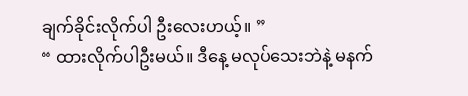ချက်ခိုင်းလိုက်ပါ ဦးလေးဟယ့်။ ”
“ ထားလိုက်ပါဦးမယ်။ ဒီနေ့ မလုပ်သေးဘဲနဲ့ မနက်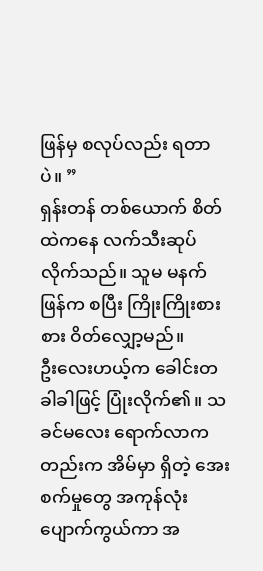ဖြန်မှ စလုပ်လည်း ရတာပဲ။ ”
ရှန်းတန် တစ်ယောက် စိတ်ထဲကနေ လက်သီးဆုပ်လိုက်သည်။ သူမ မနက်ဖြန်က စပြီး ကြိုးကြိုးစားစား ဝိတ်လျှော့မည်။
ဦးလေးဟယ့်က ခေါင်းတခါခါဖြင့် ပြုံးလိုက်၏။ သခင်မလေး ရောက်လာကတည်းက အိမ်မှာ ရှိတဲ့ အေးစက်မှုတွေ အကုန်လုံး ပျောက်ကွယ်ကာ အ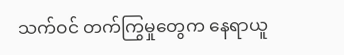သက်ဝင် တက်ကြွမှုတွေက နေရာယူ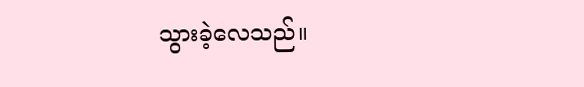သွားခဲ့လေသည်။